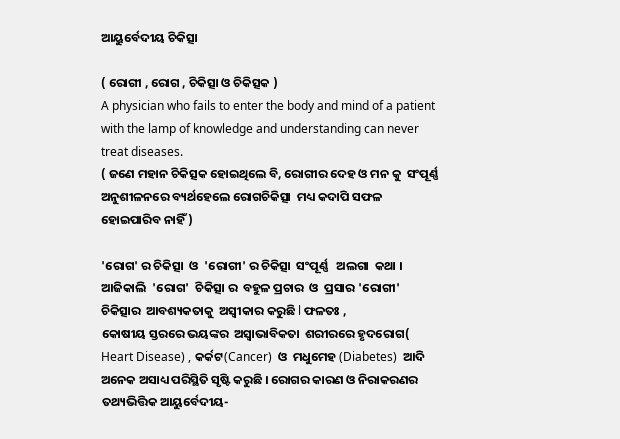ଆୟୁର୍ବେଦୀୟ ଚିକିତ୍ସା

( ରୋଗୀ , ରୋଗ , ଚିକିତ୍ସା ଓ ଚିକିତ୍ସକ )
A physician who fails to enter the body and mind of a patient with the lamp of knowledge and understanding can never treat diseases.
( ଜଣେ ମହାନ ଚିକିତ୍ସକ ହୋଇଥିଲେ ବି, ରୋଗୀର ଦେହ ଓ ମନ କୁ  ସଂପୂର୍ଣ୍ଣ ଅନୁଶୀଳନରେ ବ୍ୟର୍ଥହେଲେ ରୋଗଚିକିତ୍ସା  ମଧ୍ୟ କଦାପି ସଫଳ ହୋଇପାରିବ ନାହିଁ )

'ରୋଗ' ର ଚିକିତ୍ସା  ଓ  'ରୋଗୀ' ର ଚିକିତ୍ସା  ସଂପୂର୍ଣ୍ଣ   ଅଲଗା  କଥା । ଆଜିକାଲି  'ରୋଗ'  ଚିକିତ୍ସା ର  ବହୁଳ ପ୍ରଚାର  ଓ  ପ୍ରସାର 'ରୋଗୀ'   ଚିକିତ୍ସାର  ଆବଶ୍ୟକତାକୁ  ଅସ୍ଵୀକାର କରୁଛି l ଫଳତଃ ,
କୋଷୀୟ ସ୍ତରରେ ଭୟଙ୍କର  ଅସ୍ଵାଭାବିକତା  ଶରୀରରେ ହୃଦରୋଗ( Heart Disease) , କର୍କଟ(Cancer)  ଓ  ମଧୁମେହ (Diabetes)  ଆଦି  ଅନେକ ଅସାଧ୍ୟ ପରିସ୍ଥିତି ସୃଷ୍ଟି କରୁଛି । ରୋଗର କାରଣ ଓ ନିରାକରଣର  ତଥ୍ୟଭିତ୍ତିକ ଆୟୁର୍ବେଦୀୟ-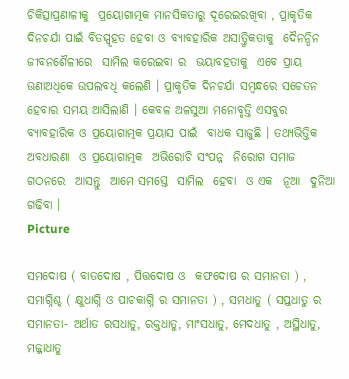ଚିକିତ୍ସାପ୍ରଣାଳୀକୁ  ପ୍ରୟୋଗାତ୍ମକ ମାନସିକତାରୁ ଦୂରେଇରଖିବା , ପ୍ରାକୃତିକ ଦିନଚର୍ଯା ପାଇଁ ବିତସ୍ପୃହତ ହେବା ଓ ବ୍ୟାବହାରିକ ଅସାତ୍ତ୍ଵିକତାକୁ  ଦୈନନ୍ଦିନ  ଜୀବନଶୈଳୀରେ  ସାମିଲ କରେଇବା ର  ଭୟାବହତାକୁ  ଏବେ ପ୍ରାୟ  ଊଣାଅଧିକେ ଉପଲବଧି କଲେଣି । ପ୍ରାକୃତିକ ଦିନଚର୍ଯା ସମ୍ବନ୍ଧରେ ସଚେତନ ହେବାର ସମୟ ଆସିଲାଣି । କେବଳ ଅଳସୁଆ ମନୋବୃତ୍ତି ଏସବୁର  ବ୍ୟାବହାରିକ ଓ ପ୍ରୟୋଗାତ୍ମକ ପ୍ରୟାସ ପାଇଁ  ବାଧକ ସାଜୁଛି । ତଥ୍ୟଭିତ୍ତିକ  ଅବଧାରଣା  ଓ ପ୍ରୟୋଗାତ୍ମକ  ଅଭିରୋଚି ସଂପନ୍ନ  ନିରୋଗ ସମାଜ  ଗଠନରେ  ଆସନ୍ତୁ  ଆମେ ସମସ୍ତେ  ସାମିଲ  ହେବା  ଓ ଏକ  ନୂଆ  ଦୁନିଆ ଗଢିବା ।
Picture

ସମଦୋଷ ( ବାତଦୋଷ , ପିତ୍ତଦୋଷ ଓ  କଫଦୋଷ ର ସମାନତା ) , ସମାଗ୍ନିଶ୍ଚ ( କ୍ଷୁଧାଗ୍ନି ଓ ପାଚକାଗ୍ନି ର ସମାନତା ) , ସମଧାତୁ ( ସପ୍ତଧାତୁ ର ସମାନତା- ଅର୍ଥାତ ରସଧାତୁ, ରକ୍ତଧାତୁ, ମାଂସଧାତୁ, ମେଦଧାତୁ , ଅସ୍ଥିଧାତୁ, ମଜ୍ଜାଧାତୁ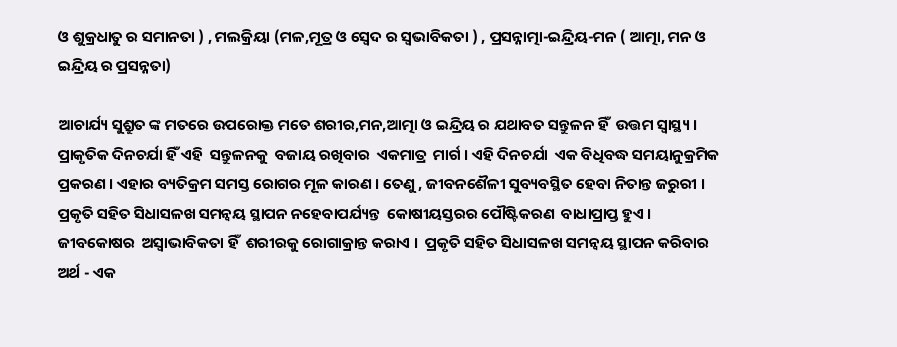ଓ ଶୁକ୍ରଧାତୁ ର ସମାନତା ) , ମଲକ୍ରିୟା (ମଳ,ମୂତ୍ର ଓ ସ୍ଵେଦ ର ସ୍ଵଭାବିକତା ) , ପ୍ରସନ୍ନାତ୍ମା-ଇନ୍ଦ୍ରିୟ-ମନ ( ଆତ୍ମା, ମନ ଓ ଇନ୍ଦ୍ରିୟ ର ପ୍ରସନ୍ନତା)

ଆଚାର୍ଯ୍ୟ ସୁଶ୍ରୁତ ଙ୍କ ମତରେ ଉପରୋକ୍ତ ମତେ ଶରୀର,ମନ,ଆତ୍ମା ଓ ଇନ୍ଦ୍ରିୟ ର ଯଥାବତ ସନ୍ତୁଳନ ହିଁ  ଉତ୍ତମ ସ୍ୱାସ୍ଥ୍ୟ । ପ୍ରାକୃତିକ ଦିନଚର୍ଯା ହିଁ ଏହି  ସନ୍ତୁଳନକୁ  ବଜାୟ ରଖିବାର  ଏକମାତ୍ର  ମାର୍ଗ । ଏହି ଦିନଚର୍ଯା  ଏକ ବିଧିବଦ୍ଧ ସମୟାନୁକ୍ରମିକ ପ୍ରକରଣ । ଏହାର ବ୍ୟତିକ୍ରମ ସମସ୍ତ ରୋଗର ମୂଳ କାରଣ । ତେଣୁ , ଜୀବନଶୈଳୀ ସୁବ୍ୟବସ୍ଥିତ ହେବା ନିତାନ୍ତ ଜରୁରୀ । ପ୍ରକୃତି ସହିତ ସିଧାସଳଖ ସମନ୍ଵୟ ସ୍ଥାପନ ନହେବାପର୍ଯ୍ୟନ୍ତ  କୋଷୀୟସ୍ତରର ପୌଷ୍ଟିକରଣ  ବାଧାପ୍ରାପ୍ତ ହୁଏ । ଜୀବକୋଷର  ଅସ୍ଵାଭାବିକତା ହିଁ  ଶରୀରକୁ ରୋଗାକ୍ରାନ୍ତ କରାଏ ।  ପ୍ରକୃତି ସହିତ ସିଧାସଳଖ ସମନ୍ଵୟ ସ୍ଥାପନ କରିବାର ଅର୍ଥ - ଏକ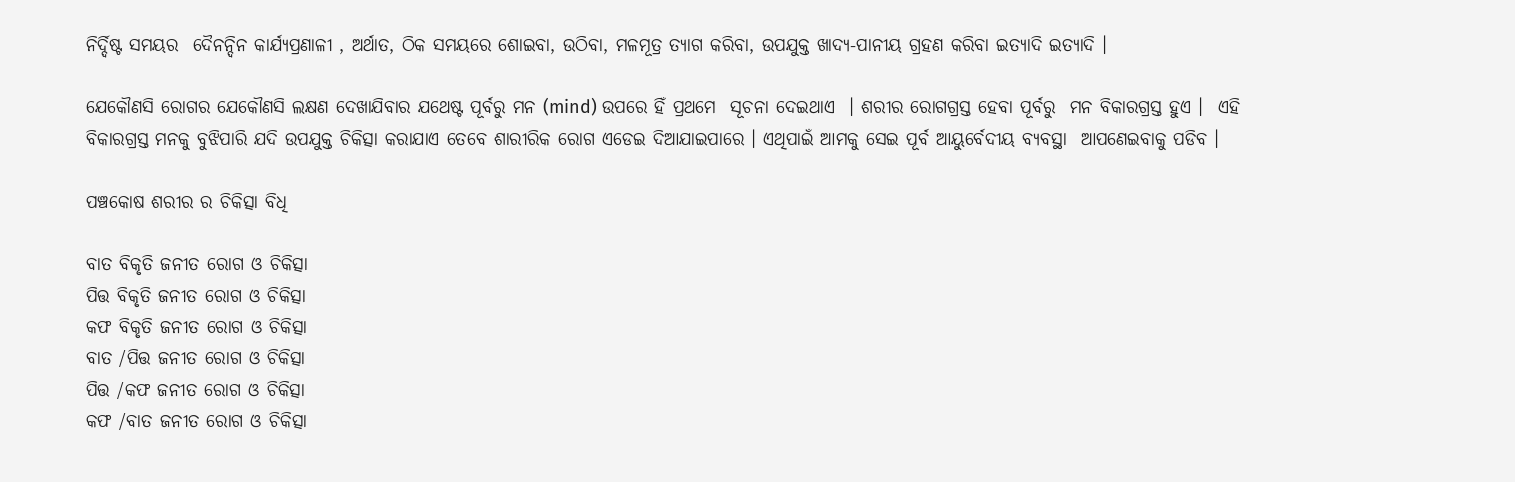ନିର୍ଦ୍ଦିଷ୍ଟ ସମୟର  ଦୈନନ୍ଦିନ କାର୍ଯ୍ୟପ୍ରଣାଳୀ , ଅର୍ଥାତ, ଠିକ ସମୟରେ ଶୋଇବା, ଉଠିବା, ମଳମୂତ୍ର ତ୍ୟାଗ କରିବା, ଉପଯୁକ୍ତ ଖାଦ୍ୟ-ପାନୀୟ ଗ୍ରହଣ କରିବା ଇତ୍ୟାଦି ଇତ୍ୟାଦି ।

ଯେକୌଣସି ରୋଗର ଯେକୌଣସି ଲକ୍ଷଣ ଦେଖାଯିବାର ଯଥେଷ୍ଟ ପୂର୍ବରୁ ମନ (mind) ଉପରେ ହିଁ ପ୍ରଥମେ  ସୂଚନା ଦେଇଥାଏ  । ଶରୀର ରୋଗଗ୍ରସ୍ତ ହେବା ପୂର୍ବରୁ  ମନ ବିକାରଗ୍ରସ୍ତ ହୁଏ ।  ଏହି ବିକାରଗ୍ରସ୍ତ ମନକୁ ବୁଝିପାରି ଯଦି ଉପଯୁକ୍ତ ଚିକିତ୍ସା କରାଯାଏ ତେବେ ଶାରୀରିକ ରୋଗ ଏଡେଇ ଦିଆଯାଇପାରେ । ଏଥିପାଇଁ ଆମକୁ ସେଇ ପୂର୍ବ ଆୟୁର୍ବେଦୀୟ ବ୍ୟବସ୍ଥା  ଆପଣେଇବାକୁ ପଡିବ ।

ପଞ୍ଚକୋଷ ଶରୀର ର ଚିକିତ୍ସା ବିଧି

ବାତ ବିକୃତି ଜନୀତ ରୋଗ ଓ ଚିକିତ୍ସା
ପିତ୍ତ ବିକୃତି ଜନୀତ ରୋଗ ଓ ଚିକିତ୍ସା
କଫ ବିକୃତି ଜନୀତ ରୋଗ ଓ ଚିକିତ୍ସା
ବାତ /ପିତ୍ତ ଜନୀତ ରୋଗ ଓ ଚିକିତ୍ସା
ପିତ୍ତ /କଫ ଜନୀତ ରୋଗ ଓ ଚିକିତ୍ସା
କଫ /ବାତ ଜନୀତ ରୋଗ ଓ ଚିକିତ୍ସା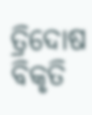ତ୍ରିଦୋଷ ବିକୃତି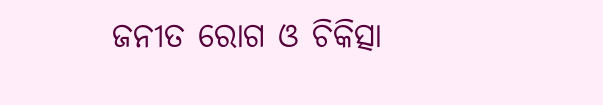ଜନୀତ ରୋଗ ଓ ଚିକିତ୍ସା